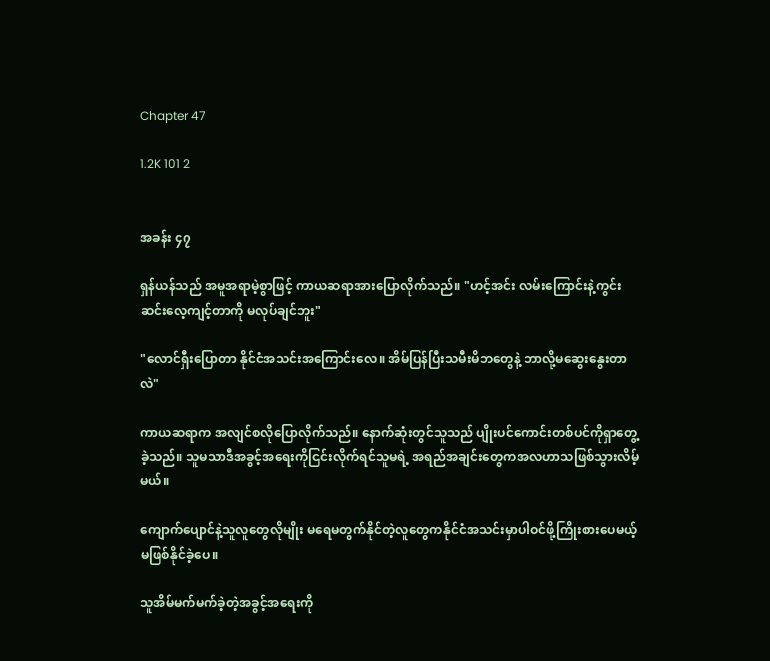Chapter 47

1.2K 101 2


အခန်း ၄၇

ရှန်ယန်သည် အမူအရာမဲ့စွာဖြင့် ကာယဆရာအားပြောလိုက်သည်။ "ဟင့်အင်း လမ်းကြောင်းနဲ့ကွင်းဆင်းလေ့ကျင့်တာကို မလုပ်ချင်ဘူး"

"လောင်ရှီးပြောတာ နိုင်ငံအသင်းအကြောင်းလေ။ အိမ်ပြန်ပြီးသမီးမိဘတွေနဲ့ ဘာလို့မဆွေးနွေးတာလဲ"

ကာယဆရာက အလျင်စလိုပြောလိုက်သည်။ နောက်ဆုံးတွင်သူသည် ပျိုးပင်ကောင်းတစ်ပင်ကိုရှာတွေ့ခဲ့သည်။ သူမသာဒီအခွင့်အရေးကိုငြင်းလိုက်ရင်သူမရဲ့ အရည်အချင်းတွေကအလဟာသဖြစ်သွားလိမ့်မယ်။

ကျောက်ပျောင်နဲ့သူလူတွေလိုမျိုး မရေမတွက်နိုင်တဲ့လူတွေကနိုင်ငံအသင်းမှာပါဝင်ဖို့ကြိုးစားပေမယ့် မဖြစ်နိုင်ခဲ့ပေ။

သူအိမ်မက်မက်ခဲ့တဲ့အခွင့်အ‌ရေးကို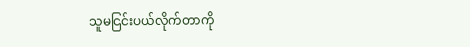သူမငြင်းပယ်လိုက်တာကို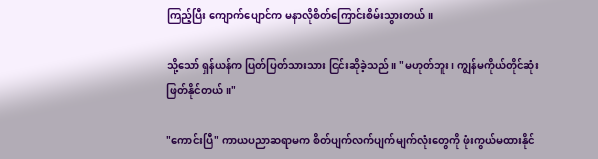ကြည့်ပြီး ကျောက်ပျောင်က မနာလိုစိတ်ကြောင်းစိမ်းသွားတယ်။

သို့သော် ရှန်ယန်က ပြတ်ပြတ်သားသား ငြင်းဆိုခဲ့သည်။ "မဟုတ်ဘူး၊ ကျွန်မကိုယ်တိုင်ဆုံးဖြတ်နိုင်တယ်။"

"ကောင်းပြီ" ကာယပညာဆရာမက စိတ်ပျက်လက်ပျက်မျက်လုံးတွေကို ဖုံးကွယ်မထားနိုင်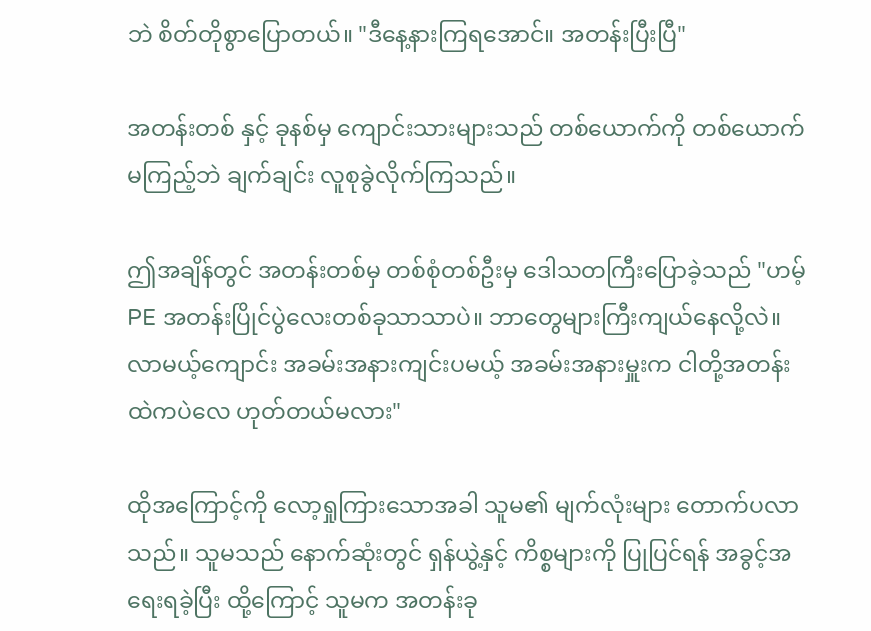ဘဲ စိတ်တိုစွာပြောတယ်။ "ဒီနေ့နားကြရအောင်။ အတန်းပြီးပြီ"

အတန်းတစ် နှင့် ခုနစ်မှ ကျောင်းသားများသည် တစ်ယောက်ကို တစ်ယောက် မကြည့်ဘဲ ချက်ချင်း လူစုခွဲလိုက်ကြသည်။

ဤအချိန်တွင် အတန်းတစ်မှ တစ်စုံတစ်ဦးမှ ဒေါသတကြီးပြောခဲ့သည် "ဟမ့် PE အတန်းပြိုင်ပွဲလေးတစ်ခုသာသာပဲ။ ဘာတွေများကြီးကျယ်နေလို့လဲ။ လာမယ့်ကျောင်း အခမ်းအနားကျင်းပမယ့် အခမ်းအနားမှူးက ငါတို့အတန်းထဲကပဲလေ ဟုတ်တယ်မလား"

ထိုအကြောင့်ကို လော့ရှုကြားသောအခါ သူမ၏ မျက်လုံးများ တောက်ပလာသည်။ သူမသည် နောက်ဆုံးတွင် ရှန်ယွဲ့နှင့် ကိစ္စများကို ပြုပြင်ရန် အခွင့်အရေးရခဲ့ပြီး ထို့ကြောင့် သူမက အတန်းခု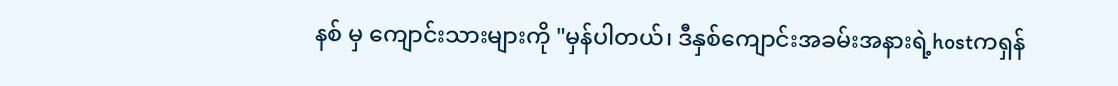နစ် မှ ကျောင်းသားများကို "မှန်ပါတယ်၊ ဒီနှစ်ကျောင်းအခမ်းအနားရဲ့hostကရှန်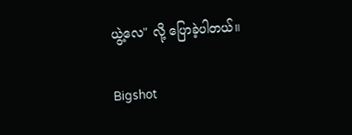ယွဲ့လေ" လို့ ပြောခဲ့ပါတယ်။

Bigshot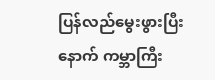ပြန်လည်မွေးဖွားပြီးနောက် ကမ္ဘာကြီး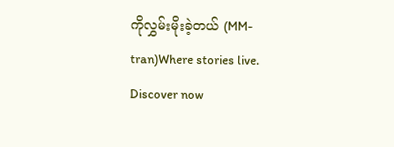ကိုလွှမ်းမိုးခဲ့တယ် (MM-tran)Where stories live. Discover now